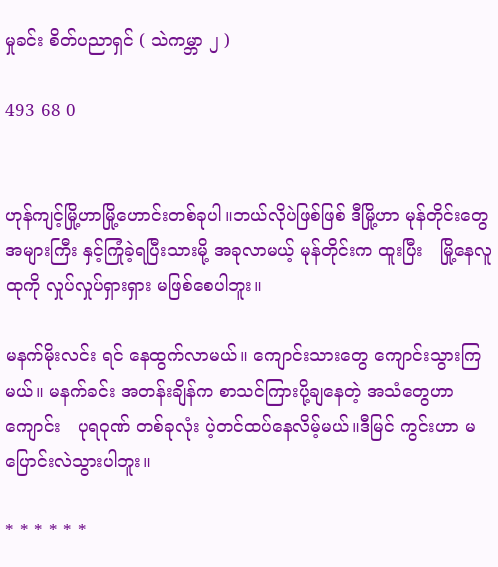မှုခင်း စိတ်ပညာရှင် ( သဲကမ္ဘာ ၂ )

493 68 0


ဟုန်ကျင့်မြို့ဟာမြို့ဟောင်းတစ်ခုပါ။ဘယ်လိုပဲဖြစ်ဖြစ် ဒီမြို့ဟာ မုန်တိုင်းတွေ အများကြီး နှင့်ကြုံခဲ့ရပြီးသားမို့ အခုလာမယ့် မုန်တိုင်းက ထူးပြီး   မြို့နေလူထုကို လှုပ်လှုပ်ရှားရှား မဖြစ်စေပါဘူး။

မနက်မိုးလင်း ရင် နေထွက်လာမယ်။ ကျောင်းသားတွေ ကျောင်းသွားကြမယ်။ မနက်ခင်း အတန်းချိန်က စာသင်ကြားပို့ချနေတဲ့ အသံတွေဟာ ကျောင်း   ပုရဝုဏ် တစ်ခုလုံး ပဲ့တင်ထပ်နေလိမ့်မယ်။ဒီမြင် ကွင်းဟာ မပြောင်းလဲသွားပါဘူး။

* * * * * *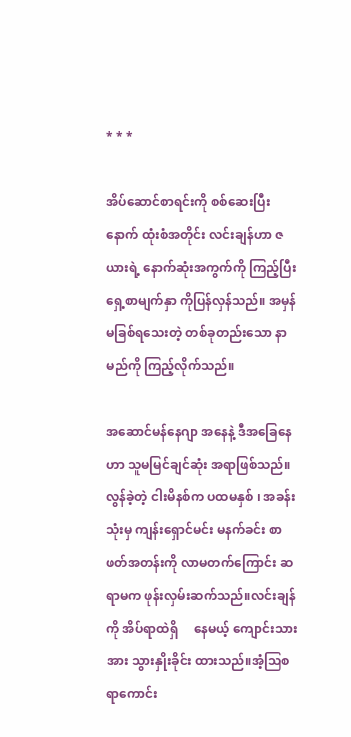* * *

အိပ်ဆောင်စာရင်းကို စစ်ဆေးပြီးနောက် ထုံးစံအတိုင်း လင်းချန်ဟာ ဇယားရဲ့ နောက်ဆုံးအကွက်ကို ကြည့်ပြီး ရှေ့စာမျက်နှာ ကိုပြန်လှန်သည်။ အမှန်မခြစ်ရသေးတဲ့ တစ်ခုတည်းသော နာမည်ကို ကြည့်လိုက်သည်။

အဆောင်မန်နေဂျာ အနေနဲ့ ဒီအခြေနေဟာ သူမမြင်ချင်ဆုံး အရာဖြစ်သည်။လွန်ခဲ့တဲ့ ငါးမိနစ်က ပထမနှစ် ၊ အခန်းသုံးမှ ကျန်းရှောင်မင်း မနက်ခင်း စာဖတ်အတန်းကို လာမတက်ကြောင်း ဆရာမက ဖုန်းလှမ်းဆက်သည်။လင်းချန်ကို အိပ်ရာထဲရှိ‌     နေမယ့် ကျောင်းသားအား သွားနှိုးခိုင်း ထားသည်။အံ့ဩစရာကောင်း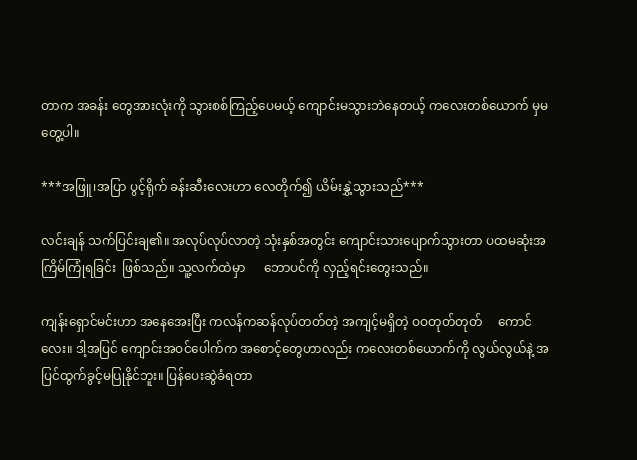တာက အခန်း တွေအားလုံးကို သွားစစ်ကြည့်ပေမယ့် ကျောင်းမသွားဘဲနေတယ့် ကလေးတစ်ယောက် မှမတွေ့ပါ။

***အဖြူ၊အပြာ ပွင့်ရိုက် ခန်းဆီးလေးဟာ လေတိုက်၍ ယိမ်းနွှဲ့သွားသည်***

လင်းချန် သက်ပြင်းချ၏။ အလုပ်လုပ်လာတဲ့ သုံးနှစ်အတွင်း ကျောင်းသားပျောက်သွားတာ ပထမဆုံးအကြိမ်ကြုံရခြင်း  ဖြစ်သည်။ သူ့လက်ထဲမှာ      ဘောပင်ကို လှည့်ရင်းတွေးသည်။

ကျန်းရှောင်မင်းဟာ အနေအေးပြီး ကလန်ကဆန်လုပ်တတ်တဲ့ အကျင့်မရှိတဲ့ ဝဝတုတ်တုတ်     ကောင်လေး။ ဒါ့အပြင် ကျောင်းအဝင်ပေါက်က အစောင့်တွေဟာလည်း ကလေးတစ်ယောက်ကို လွယ်လွယ်နဲ့ အပြင်ထွက်ခွင့်မပြုနိုင်ဘူး။ ပြန်ပေးဆွဲခံရတာ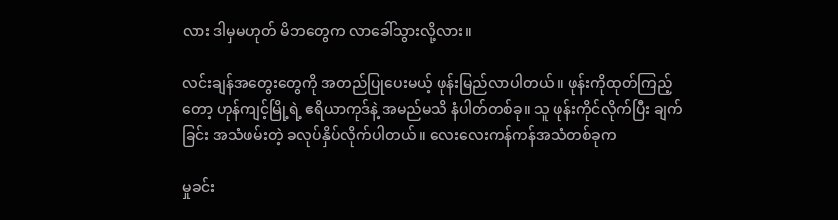လား ဒါမှမဟုတ် မိဘတွေက လာခေါ်သွားလို့လား။

လင်းချန်အတွေးတွေကို အတည်ပြုပေးမယ့် ဖုန်းမြည်လာပါတယ်။ ဖုန်းကိုထုတ်ကြည့်တော့ ဟုန်ကျင့်မြို့ရဲ့ ဧရိယာကုဒ်နဲ့ အမည်မသိ နံပါတ်တစ်ခု။ သူ ဖုန်းကိုင်လိုက်ပြီး ချက်ခြင်း အသံဖမ်းတဲ့ ခလုပ်နှိပ်လိုက်ပါတယ်။ လေးလေးကန်ကန်အသံတစ်ခုက

မှုခင်း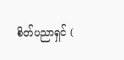စိတ်ပညာရှင် (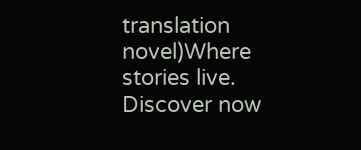translation novel)Where stories live. Discover now